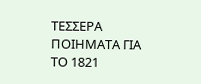ΤΕΣΣΕΡΑ ΠΟΙΗΜΑΤΑ ΓΙΑ ΤΟ 1821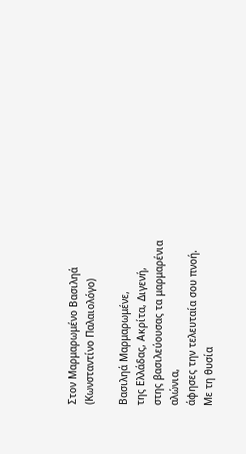Στον Μαρμαρωμένο Βασιληά
(Κωνσταντίνο Παλαιολόγο)

Βασιληά Μαρμαρωμένε,
της Ελλάδας, Ακρίτα, Διγενή,
στης βασιλεύουσας τα μαρμαρένια αλώνια,
άφησες την τελευταία σου πνοή.
Με τη θυσία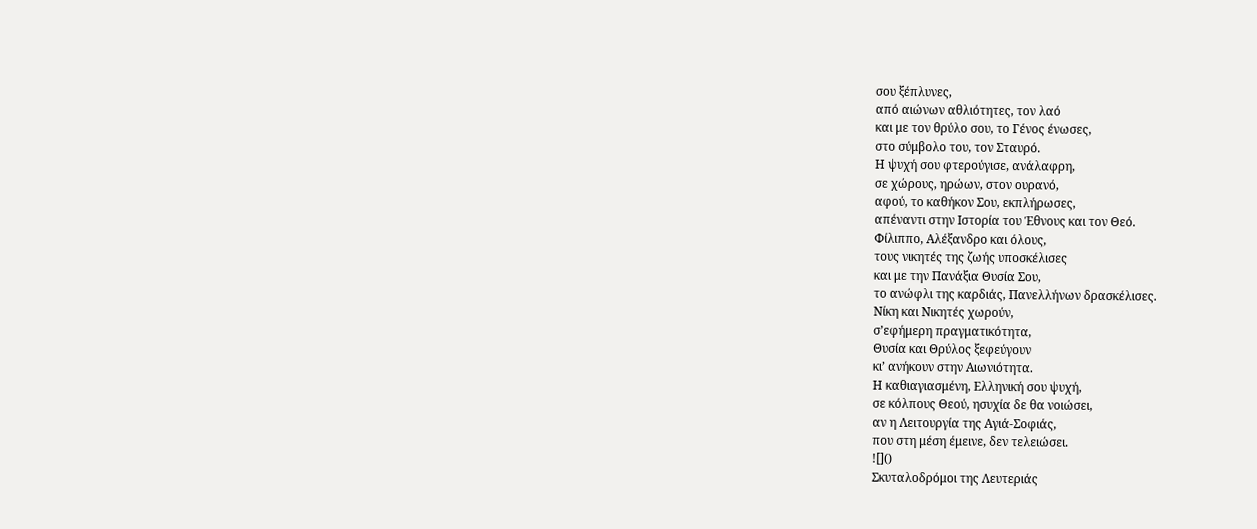σου ξέπλυνες,
από αιώνων αθλιότητες, τον λαό
και με τον θρύλο σου, το Γένος ένωσες,
στο σύμβολο του, τον Σταυρό.
Η ψυχή σου φτερούγισε, ανάλαφρη,
σε χώρους, ηρώων, στον ουρανό,
αφού, το καθήκον Σου, εκπλήρωσες,
απέναντι στην Ιστορία του Έθνους και τον Θεό.
Φίλιππο, Αλέξανδρο και όλους,
τους νικητές της ζωής υποσκέλισες
και με την Πανάξια Θυσία Σου,
το ανώφλι της καρδιάς, Πανελλήνων δρασκέλισες.
Νίκη και Νικητές χωρούν,
σ’εφήμερη πραγματικότητα,
Θυσία και Θρύλος ξεφεύγουν
κι’ ανήκουν στην Αιωνιότητα.
Η καθιαγιασμένη, Ελληνική σου ψυχή,
σε κόλπους Θεού, ησυχία δε θα νοιώσει,
αν η Λειτουργία της Αγιά-Σοφιάς,
που στη μέση έμεινε, δεν τελειώσει.
![]()
Σκυταλοδρόμοι της Λευτεριάς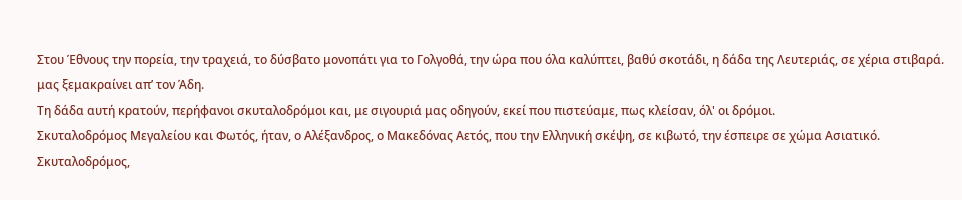Στου Έθνους την πορεία, την τραχειά, το δύσβατο μονοπάτι για το Γολγοθά, την ώρα που όλα καλύπτει, βαθύ σκοτάδι, η δάδα της Λευτεριάς, σε χέρια στιβαρά. μας ξεμακραίνει απ’ τον Άδη.
Τη δάδα αυτή κρατούν, περήφανοι σκυταλοδρόμοι και, με σιγουριά μας οδηγούν, εκεί που πιστεύαμε, πως κλείσαν, όλ' οι δρόμοι.
Σκυταλοδρόμος Μεγαλείου και Φωτός, ήταν, ο Αλέξανδρος, ο Μακεδόνας Αετός, που την Ελληνική σκέψη, σε κιβωτό, την έσπειρε σε χώμα Ασιατικό.
Σκυταλοδρόμος,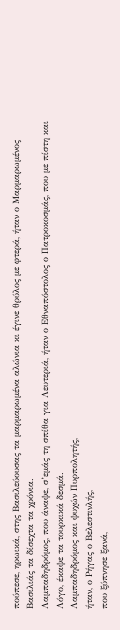πούπεσε, ηρωικά, στης Βασιλεύουσας τα μαρμαρωμένα αλώνια κι έγινε θρύλος με φτερά, ήταν ο Μαρμαρωμένος Βασιλιάς τα δίσεχτα τα χρόνια.
Λαμπαδηδρόμος, που άναψε, σ’εμάς τη σπίθα για Λευτεριά, ήταν ο Εθναπόστολος ο Πατροκοσμάς, που με πίστη και Λόγο, έκαψε τα τουρκικά δεσμά.
Λαμπαδηδρόμος και ψυχών Πυρπολητής,
ήταν, ο Ρήγας ο Βελεστινλής,
που ξύπνησε ξανά,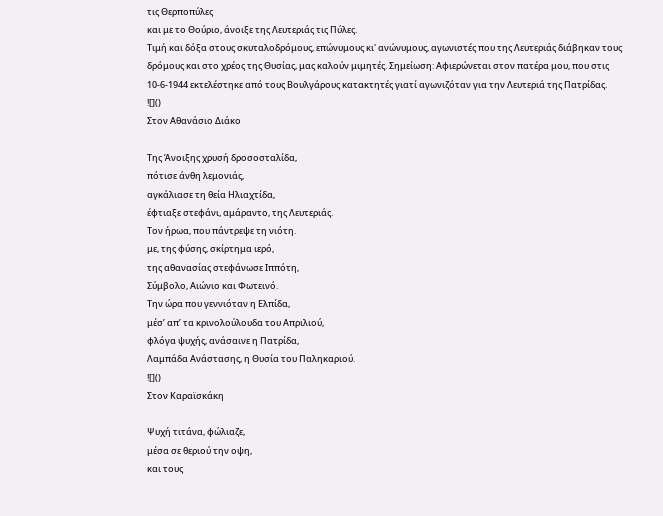τις Θερποπύλες
και με το Θούριο, άνοιξε της Λευτεριάς τις Πύλες.
Τιμή και δόξα στους σκυταλοδρόμους, επώνυμους κι' ανώνυμους, αγωνιστές που της Λευτεριάς διάβηκαν τους δρόμους και στο χρέος της Θυσίας, μας καλούν μιμητές. Σημείωση: Αφιερώνεται στον πατέρα μου, που στις 10-6-1944 εκτελέστηκε από τους Βουλγάρους κατακτητές γιατί αγωνιζόταν για την Λευτεριά της Πατρίδας.
![]()
Στον Αθανάσιο Διάκο

Της Άνοιξης χρυσή δροσοσταλίδα,
πότισε άνθη λεμονιάς,
αγκάλιασε τη θεία Ηλιαχτίδα,
έφτιαξε στεφάνι, αμάραντο, της Λευτεριάς.
Τον ήρωα, που πάντρεψε τη νιότη.
με, της φύσης, σκίρτημα ιερό,
της αθανασίας στεφάνωσε Ιππότη,
Σύμβολο, Αιώνιο και Φωτεινό.
Την ώρα που γεννιόταν η Ελπίδα,
μέσ’ απ’ τα κρινολούλουδα του Απριλιού,
φλόγα ψυχής, ανάσαινε η Πατρίδα,
Λαμπάδα Ανάστασης, η Θυσία του Παληκαριού.
![]()
Στον Καραϊσκάκη

Ψυχή τιτάνα, φώλιαζε,
μέσα σε θεριού την οψη,
και τους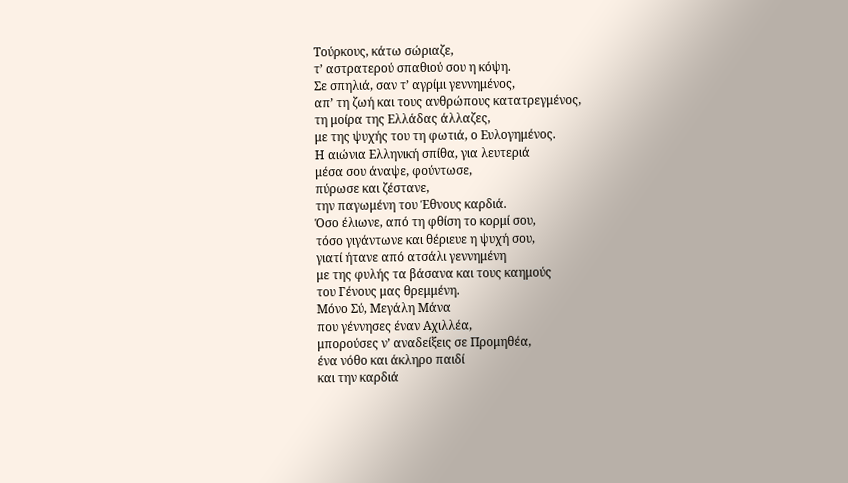Τούρκους, κάτω σώριαζε,
τ’ αστρατερού σπαθιού σου η κόψη.
Σε σπηλιά, σαν τ’ αγρίμι γεννημένος,
απ’ τη ζωή και τους ανθρώπους κατατρεγμένος,
τη μοίρα της Ελλάδας άλλαζες,
με της ψυχής του τη φωτιά, ο Ευλογημένος.
Η αιώνια Ελληνική σπίθα, για λευτεριά
μέσα σου άναψε, φούντωσε,
πύρωσε και ζέστανε,
την παγωμένη του Έθνους καρδιά.
Όσο έλιωνε, από τη φθίση το κορμί σου,
τόσο γιγάντωνε και θέριευε η ψυχή σου,
γιατί ήτανε από ατσάλι γεννημένη
με της φυλής τα βάσανα και τους καημούς
του Γένους μας θρεμμένη.
Μόνο Σύ, Μεγάλη Μάνα
που γέννησες έναν Αχιλλέα,
μπορούσες ν’ αναδείξεις σε Προμηθέα,
ένα νόθο και άκληρο παιδί
και την καρδιά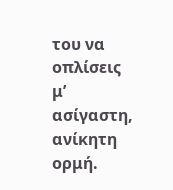του να οπλίσεις
μ’ ασίγαστη, ανίκητη ορμή.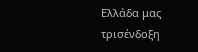Ελλάδα μας τρισένδοξη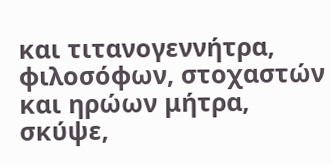και τιτανογεννήτρα,
φιλοσόφων, στοχαστών
και ηρώων μήτρα,
σκύψε,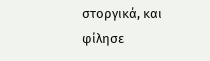στοργικά, και φίλησε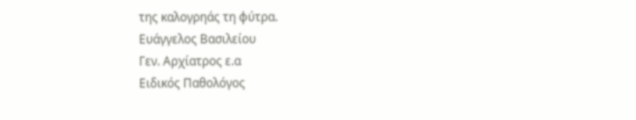της καλoγρηάς τη φύτρα.
Ευάγγελος Βασιλείου
Γεν. Αρχίατρος ε.α
Ειδικός Παθολόγος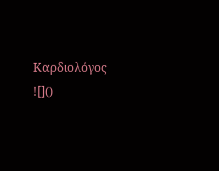Καρδιολόγος
![]()